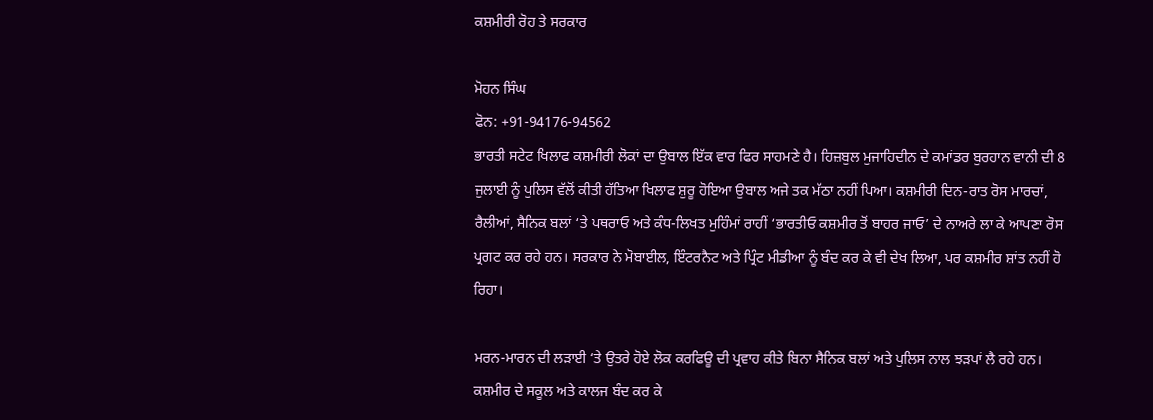ਕਸ਼ਮੀਰੀ ਰੋਹ ਤੇ ਸਰਕਾਰ

ਮੋਹਨ ਸਿੰਘ
ਫੋਨ: +91-94176-94562
ਭਾਰਤੀ ਸਟੇਟ ਖਿਲਾਫ ਕਸ਼ਮੀਰੀ ਲੋਕਾਂ ਦਾ ਉਬਾਲ ਇੱਕ ਵਾਰ ਫਿਰ ਸਾਹਮਣੇ ਹੈ। ਹਿਜ਼ਬੁਲ ਮੁਜਾਹਿਦੀਨ ਦੇ ਕਮਾਂਡਰ ਬੁਰਹਾਨ ਵਾਨੀ ਦੀ 8 ਜੁਲਾਈ ਨੂੰ ਪੁਲਿਸ ਵੱਲੋਂ ਕੀਤੀ ਹੱਤਿਆ ਖਿਲਾਫ ਸ਼ੁਰੂ ਹੋਇਆ ਉਬਾਲ ਅਜੇ ਤਕ ਮੱਠਾ ਨਹੀਂ ਪਿਆ। ਕਸ਼ਮੀਰੀ ਦਿਨ-ਰਾਤ ਰੋਸ ਮਾਰਚਾਂ, ਰੈਲੀਆਂ, ਸੈਨਿਕ ਬਲਾਂ ‘ਤੇ ਪਥਰਾਓ ਅਤੇ ਕੰਧ-ਲਿਖਤ ਮੁਹਿੰਮਾਂ ਰਾਹੀਂ ‘ਭਾਰਤੀਓ ਕਸ਼ਮੀਰ ਤੋਂ ਬਾਹਰ ਜਾਓ’ ਦੇ ਨਾਅਰੇ ਲਾ ਕੇ ਆਪਣਾ ਰੋਸ ਪ੍ਰਗਟ ਕਰ ਰਹੇ ਹਨ। ਸਰਕਾਰ ਨੇ ਮੋਬਾਈਲ, ਇੰਟਰਨੈਟ ਅਤੇ ਪ੍ਰਿੰਟ ਮੀਡੀਆ ਨੂੰ ਬੰਦ ਕਰ ਕੇ ਵੀ ਦੇਖ ਲਿਆ, ਪਰ ਕਸ਼ਮੀਰ ਸ਼ਾਂਤ ਨਹੀਂ ਹੋ ਰਿਹਾ।

ਮਰਨ-ਮਾਰਨ ਦੀ ਲੜਾਈ ‘ਤੇ ਉਤਰੇ ਹੋਏ ਲੋਕ ਕਰਫਿਊ ਦੀ ਪ੍ਰਵਾਹ ਕੀਤੇ ਬਿਨਾ ਸੈਨਿਕ ਬਲਾਂ ਅਤੇ ਪੁਲਿਸ ਨਾਲ ਝੜਪਾਂ ਲੈ ਰਹੇ ਹਨ। ਕਸ਼ਮੀਰ ਦੇ ਸਕੂਲ ਅਤੇ ਕਾਲਜ ਬੰਦ ਕਰ ਕੇ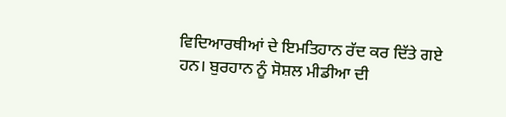ਵਿਦਿਆਰਥੀਆਂ ਦੇ ਇਮਤਿਹਾਨ ਰੱਦ ਕਰ ਦਿੱਤੇ ਗਏ ਹਨ। ਬੁਰਹਾਨ ਨੂੰ ਸੋਸ਼ਲ ਮੀਡੀਆ ਦੀ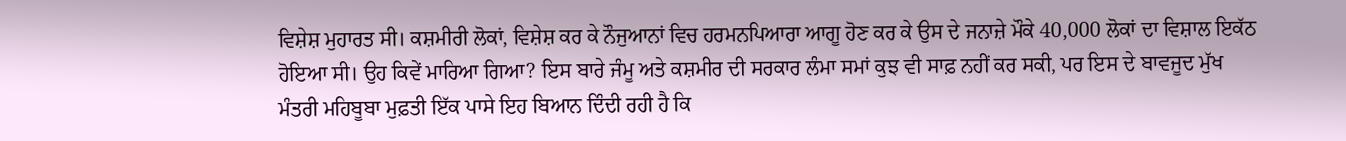ਵਿਸ਼ੇਸ਼ ਮੁਹਾਰਤ ਸੀ। ਕਸ਼ਮੀਰੀ ਲੋਕਾਂ, ਵਿਸ਼ੇਸ਼ ਕਰ ਕੇ ਨੌਜੁਆਨਾਂ ਵਿਚ ਹਰਮਨਪਿਆਰਾ ਆਗੂ ਹੋਣ ਕਰ ਕੇ ਉਸ ਦੇ ਜਨਾਜ਼ੇ ਮੌਕੇ 40,000 ਲੋਕਾਂ ਦਾ ਵਿਸ਼ਾਲ ਇਕੱਠ ਹੋਇਆ ਸੀ। ਉਹ ਕਿਵੇਂ ਮਾਰਿਆ ਗਿਆ? ਇਸ ਬਾਰੇ ਜੰਮੂ ਅਤੇ ਕਸ਼ਮੀਰ ਦੀ ਸਰਕਾਰ ਲੰਮਾ ਸਮਾਂ ਕੁਝ ਵੀ ਸਾਫ਼ ਨਹੀਂ ਕਰ ਸਕੀ, ਪਰ ਇਸ ਦੇ ਬਾਵਜੂਦ ਮੁੱਖ ਮੰਤਰੀ ਮਹਿਬੂਬਾ ਮੁਫ਼ਤੀ ਇੱਕ ਪਾਸੇ ਇਹ ਬਿਆਨ ਦਿੰਦੀ ਰਹੀ ਹੈ ਕਿ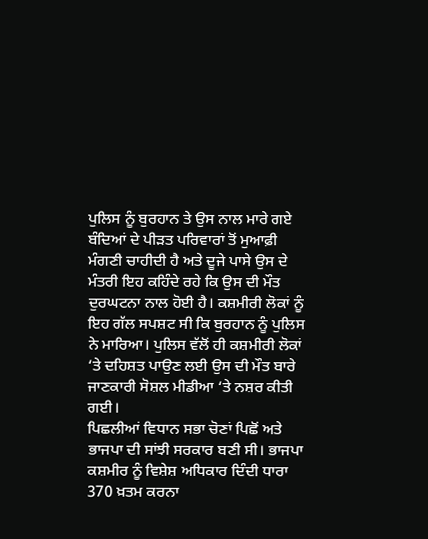ਪੁਲਿਸ ਨੂੰ ਬੁਰਹਾਨ ਤੇ ਉਸ ਨਾਲ ਮਾਰੇ ਗਏ ਬੰਦਿਆਂ ਦੇ ਪੀੜਤ ਪਰਿਵਾਰਾਂ ਤੋਂ ਮੁਆਫ਼ੀ ਮੰਗਣੀ ਚਾਹੀਦੀ ਹੈ ਅਤੇ ਦੂਜੇ ਪਾਸੇ ਉਸ ਦੇ ਮੰਤਰੀ ਇਹ ਕਹਿੰਦੇ ਰਹੇ ਕਿ ਉਸ ਦੀ ਮੌਤ ਦੁਰਘਟਨਾ ਨਾਲ ਹੋਈ ਹੈ। ਕਸ਼ਮੀਰੀ ਲੋਕਾਂ ਨੂੰ ਇਹ ਗੱਲ ਸਪਸ਼ਟ ਸੀ ਕਿ ਬੁਰਹਾਨ ਨੂੰ ਪੁਲਿਸ ਨੇ ਮਾਰਿਆ। ਪੁਲਿਸ ਵੱਲੋਂ ਹੀ ਕਸ਼ਮੀਰੀ ਲੋਕਾਂ ‘ਤੇ ਦਹਿਸ਼ਤ ਪਾਉਣ ਲਈ ਉਸ ਦੀ ਮੌਤ ਬਾਰੇ ਜਾਣਕਾਰੀ ਸੋਸ਼ਲ ਮੀਡੀਆ ‘ਤੇ ਨਸ਼ਰ ਕੀਤੀ ਗਈ।
ਪਿਛਲੀਆਂ ਵਿਧਾਨ ਸਭਾ ਚੋਣਾਂ ਪਿਛੋਂ ਅਤੇ ਭਾਜਪਾ ਦੀ ਸਾਂਝੀ ਸਰਕਾਰ ਬਣੀ ਸੀ। ਭਾਜਪਾ ਕਸ਼ਮੀਰ ਨੂੰ ਵਿਸ਼ੇਸ਼ ਅਧਿਕਾਰ ਦਿੰਦੀ ਧਾਰਾ 370 ਖ਼ਤਮ ਕਰਨਾ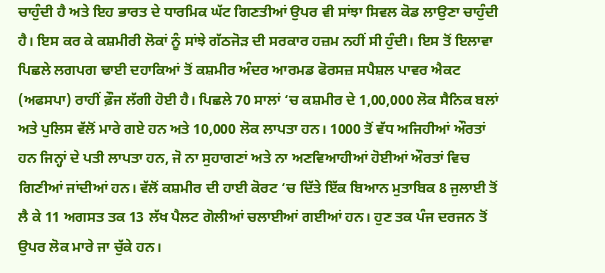ਚਾਹੁੰਦੀ ਹੈ ਅਤੇ ਇਹ ਭਾਰਤ ਦੇ ਧਾਰਮਿਕ ਘੱਟ ਗਿਣਤੀਆਂ ਉਪਰ ਵੀ ਸਾਂਝਾ ਸਿਵਲ ਕੋਡ ਲਾਉਣਾ ਚਾਹੁੰਦੀ ਹੈ। ਇਸ ਕਰ ਕੇ ਕਸ਼ਮੀਰੀ ਲੋਕਾਂ ਨੂੰ ਸਾਂਝੇ ਗੱਠਜੋੜ ਦੀ ਸਰਕਾਰ ਹਜ਼ਮ ਨਹੀਂ ਸੀ ਹੁੰਦੀ। ਇਸ ਤੋਂ ਇਲਾਵਾ ਪਿਛਲੇ ਲਗਪਗ ਢਾਈ ਦਹਾਕਿਆਂ ਤੋਂ ਕਸ਼ਮੀਰ ਅੰਦਰ ਆਰਮਡ ਫੋਰਸਜ਼ ਸਪੈਸ਼ਲ ਪਾਵਰ ਐਕਟ (ਅਫਸਪਾ) ਰਾਹੀਂ ਫ਼ੌਜ ਲੱਗੀ ਹੋਈ ਹੈ। ਪਿਛਲੇ 70 ਸਾਲਾਂ ‘ਚ ਕਸ਼ਮੀਰ ਦੇ 1,00,000 ਲੋਕ ਸੈਨਿਕ ਬਲਾਂ ਅਤੇ ਪੁਲਿਸ ਵੱਲੋਂ ਮਾਰੇ ਗਏ ਹਨ ਅਤੇ 10,000 ਲੋਕ ਲਾਪਤਾ ਹਨ। 1000 ਤੋਂ ਵੱਧ ਅਜਿਹੀਆਂ ਔਰਤਾਂ ਹਨ ਜਿਨ੍ਹਾਂ ਦੇ ਪਤੀ ਲਾਪਤਾ ਹਨ, ਜੋ ਨਾ ਸੁਹਾਗਣਾਂ ਅਤੇ ਨਾ ਅਣਵਿਆਹੀਆਂ ਹੋਈਆਂ ਔਰਤਾਂ ਵਿਚ ਗਿਣੀਆਂ ਜਾਂਦੀਆਂ ਹਨ। ਵੱਲੋਂ ਕਸ਼ਮੀਰ ਦੀ ਹਾਈ ਕੋਰਟ ‘ਚ ਦਿੱਤੇ ਇੱਕ ਬਿਆਨ ਮੁਤਾਬਿਕ 8 ਜੁਲਾਈ ਤੋਂ ਲੈ ਕੇ 11 ਅਗਸਤ ਤਕ 13 ਲੱਖ ਪੈਲਟ ਗੋਲੀਆਂ ਚਲਾਈਆਂ ਗਈਆਂ ਹਨ। ਹੁਣ ਤਕ ਪੰਜ ਦਰਜਨ ਤੋਂ ਉਪਰ ਲੋਕ ਮਾਰੇ ਜਾ ਚੁੱਕੇ ਹਨ।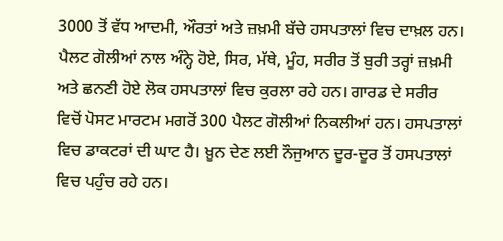3000 ਤੋਂ ਵੱਧ ਆਦਮੀ, ਔਰਤਾਂ ਅਤੇ ਜ਼ਖ਼ਮੀ ਬੱਚੇ ਹਸਪਤਾਲਾਂ ਵਿਚ ਦਾਖ਼ਲ ਹਨ। ਪੈਲਟ ਗੋਲੀਆਂ ਨਾਲ ਅੰਨ੍ਹੇ ਹੋਏ, ਸਿਰ, ਮੱਥੇ, ਮੂੰਹ, ਸਰੀਰ ਤੋਂ ਬੁਰੀ ਤਰ੍ਹਾਂ ਜ਼ਖ਼ਮੀ ਅਤੇ ਛਨਣੀ ਹੋਏ ਲੋਕ ਹਸਪਤਾਲਾਂ ਵਿਚ ਕੁਰਲਾ ਰਹੇ ਹਨ। ਗਾਰਡ ਦੇ ਸਰੀਰ ਵਿਚੋਂ ਪੋਸਟ ਮਾਰਟਮ ਮਗਰੋਂ 300 ਪੈਲਟ ਗੋਲੀਆਂ ਨਿਕਲੀਆਂ ਹਨ। ਹਸਪਤਾਲਾਂ ਵਿਚ ਡਾਕਟਰਾਂ ਦੀ ਘਾਟ ਹੈ। ਖ਼ੂਨ ਦੇਣ ਲਈ ਨੌਜੁਆਨ ਦੂਰ-ਦੂਰ ਤੋਂ ਹਸਪਤਾਲਾਂ ਵਿਚ ਪਹੁੰਚ ਰਹੇ ਹਨ।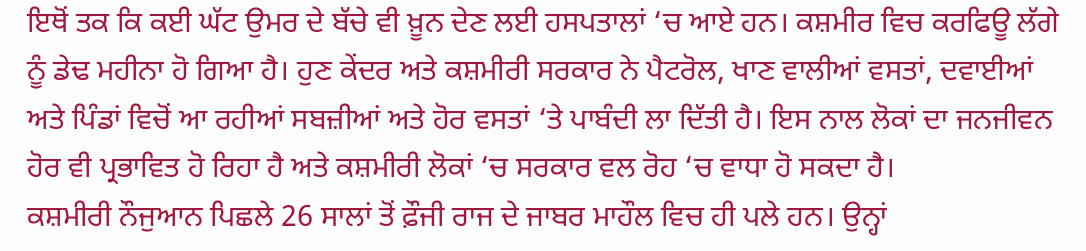ਇਥੋਂ ਤਕ ਕਿ ਕਈ ਘੱਟ ਉਮਰ ਦੇ ਬੱਚੇ ਵੀ ਖ਼ੂਨ ਦੇਣ ਲਈ ਹਸਪਤਾਲਾਂ ‘ਚ ਆਏ ਹਨ। ਕਸ਼ਮੀਰ ਵਿਚ ਕਰਫਿਊ ਲੱਗੇ ਨੂੰ ਡੇਢ ਮਹੀਨਾ ਹੋ ਗਿਆ ਹੈ। ਹੁਣ ਕੇਂਦਰ ਅਤੇ ਕਸ਼ਮੀਰੀ ਸਰਕਾਰ ਨੇ ਪੈਟਰੋਲ, ਖਾਣ ਵਾਲੀਆਂ ਵਸਤਾਂ, ਦਵਾਈਆਂ ਅਤੇ ਪਿੰਡਾਂ ਵਿਚੋਂ ਆ ਰਹੀਆਂ ਸਬਜ਼ੀਆਂ ਅਤੇ ਹੋਰ ਵਸਤਾਂ ‘ਤੇ ਪਾਬੰਦੀ ਲਾ ਦਿੱਤੀ ਹੈ। ਇਸ ਨਾਲ ਲੋਕਾਂ ਦਾ ਜਨਜੀਵਨ ਹੋਰ ਵੀ ਪ੍ਰਭਾਵਿਤ ਹੋ ਰਿਹਾ ਹੈ ਅਤੇ ਕਸ਼ਮੀਰੀ ਲੋਕਾਂ ‘ਚ ਸਰਕਾਰ ਵਲ ਰੋਹ ‘ਚ ਵਾਧਾ ਹੋ ਸਕਦਾ ਹੈ।
ਕਸ਼ਮੀਰੀ ਨੌਜੁਆਨ ਪਿਛਲੇ 26 ਸਾਲਾਂ ਤੋਂ ਫ਼ੌਜੀ ਰਾਜ ਦੇ ਜਾਬਰ ਮਾਹੌਲ ਵਿਚ ਹੀ ਪਲੇ ਹਨ। ਉਨ੍ਹਾਂ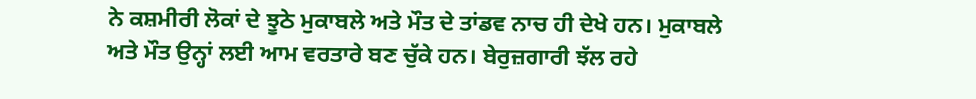ਨੇ ਕਸ਼ਮੀਰੀ ਲੋਕਾਂ ਦੇ ਝੂਠੇ ਮੁਕਾਬਲੇ ਅਤੇ ਮੌਤ ਦੇ ਤਾਂਡਵ ਨਾਚ ਹੀ ਦੇਖੇ ਹਨ। ਮੁਕਾਬਲੇ ਅਤੇ ਮੌਤ ਉਨ੍ਹਾਂ ਲਈ ਆਮ ਵਰਤਾਰੇ ਬਣ ਚੁੱਕੇ ਹਨ। ਬੇਰੁਜ਼ਗਾਰੀ ਝੱਲ ਰਹੇ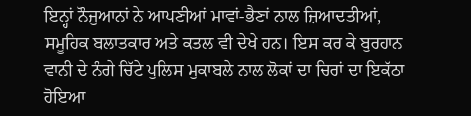ਇਨ੍ਹਾਂ ਨੌਜੁਆਨਾਂ ਨੇ ਆਪਣੀਆਂ ਮਾਵਾਂ-ਭੈਣਾਂ ਨਾਲ ਜ਼ਿਆਦਤੀਆਂ, ਸਮੂਹਿਕ ਬਲਾਤਕਾਰ ਅਤੇ ਕਤਲ ਵੀ ਦੇਖੇ ਹਨ। ਇਸ ਕਰ ਕੇ ਬੁਰਹਾਨ ਵਾਨੀ ਦੇ ਨੰਗੇ ਚਿੱਟੇ ਪੁਲਿਸ ਮੁਕਾਬਲੇ ਨਾਲ ਲੋਕਾਂ ਦਾ ਚਿਰਾਂ ਦਾ ਇਕੱਠਾ ਹੋਇਆ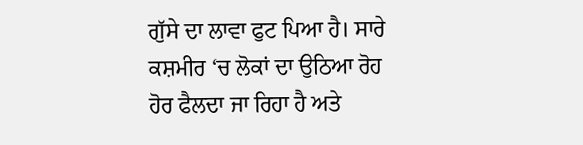ਗੁੱਸੇ ਦਾ ਲਾਵਾ ਫੁਟ ਪਿਆ ਹੈ। ਸਾਰੇ ਕਸ਼ਮੀਰ ‘ਚ ਲੋਕਾਂ ਦਾ ਉਠਿਆ ਰੋਹ ਹੋਰ ਫੈਲਦਾ ਜਾ ਰਿਹਾ ਹੈ ਅਤੇ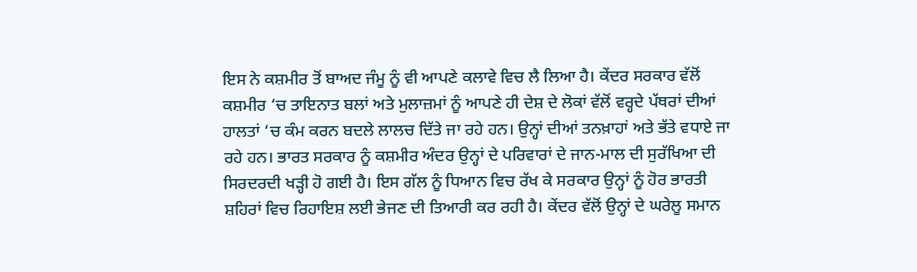ਇਸ ਨੇ ਕਸ਼ਮੀਰ ਤੋਂ ਬਾਅਦ ਜੰਮੂ ਨੂੰ ਵੀ ਆਪਣੇ ਕਲਾਵੇ ਵਿਚ ਲੈ ਲਿਆ ਹੈ। ਕੇਂਦਰ ਸਰਕਾਰ ਵੱਲੋਂ ਕਸ਼ਮੀਰ ‘ਚ ਤਾਇਨਾਤ ਬਲਾਂ ਅਤੇ ਮੁਲਾਜ਼ਮਾਂ ਨੂੰ ਆਪਣੇ ਹੀ ਦੇਸ਼ ਦੇ ਲੋਕਾਂ ਵੱਲੋਂ ਵਰ੍ਹਦੇ ਪੱਥਰਾਂ ਦੀਆਂ ਹਾਲਤਾਂ ‘ਚ ਕੰਮ ਕਰਨ ਬਦਲੇ ਲਾਲਚ ਦਿੱਤੇ ਜਾ ਰਹੇ ਹਨ। ਉਨ੍ਹਾਂ ਦੀਆਂ ਤਨਖ਼ਾਹਾਂ ਅਤੇ ਭੱਤੇ ਵਧਾਏ ਜਾ ਰਹੇ ਹਨ। ਭਾਰਤ ਸਰਕਾਰ ਨੂੰ ਕਸ਼ਮੀਰ ਅੰਦਰ ਉਨ੍ਹਾਂ ਦੇ ਪਰਿਵਾਰਾਂ ਦੇ ਜਾਨ-ਮਾਲ ਦੀ ਸੁਰੱਖਿਆ ਦੀ ਸਿਰਦਰਦੀ ਖੜ੍ਹੀ ਹੋ ਗਈ ਹੈ। ਇਸ ਗੱਲ ਨੂੰ ਧਿਆਨ ਵਿਚ ਰੱਖ ਕੇ ਸਰਕਾਰ ਉਨ੍ਹਾਂ ਨੂੰ ਹੋਰ ਭਾਰਤੀ ਸ਼ਹਿਰਾਂ ਵਿਚ ਰਿਹਾਇਸ਼ ਲਈ ਭੇਜਣ ਦੀ ਤਿਆਰੀ ਕਰ ਰਹੀ ਹੈ। ਕੇਂਦਰ ਵੱਲੋਂ ਉਨ੍ਹਾਂ ਦੇ ਘਰੇਲੂ ਸਮਾਨ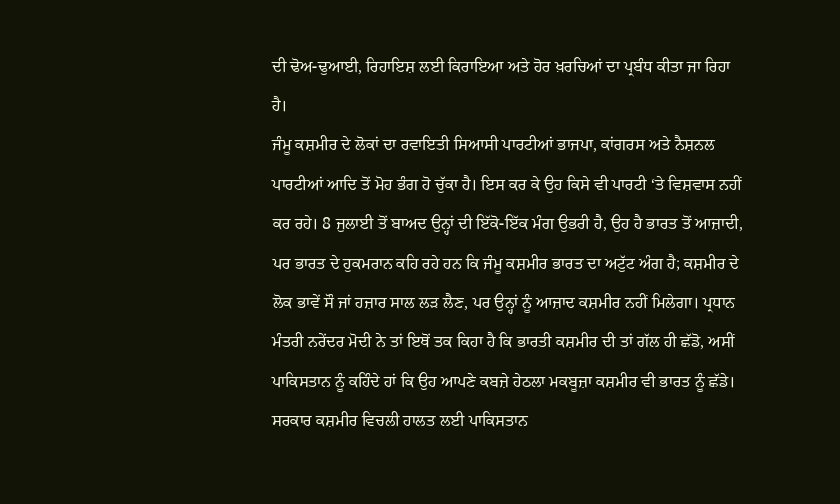ਦੀ ਢੋਅ-ਢੁਆਈ, ਰਿਹਾਇਸ਼ ਲਈ ਕਿਰਾਇਆ ਅਤੇ ਹੋਰ ਖ਼ਰਚਿਆਂ ਦਾ ਪ੍ਰਬੰਧ ਕੀਤਾ ਜਾ ਰਿਹਾ ਹੈ।
ਜੰਮੂ ਕਸ਼ਮੀਰ ਦੇ ਲੋਕਾਂ ਦਾ ਰਵਾਇਤੀ ਸਿਆਸੀ ਪਾਰਟੀਆਂ ਭਾਜਪਾ, ਕਾਂਗਰਸ ਅਤੇ ਨੈਸ਼ਨਲ ਪਾਰਟੀਆਂ ਆਦਿ ਤੋਂ ਮੋਹ ਭੰਗ ਹੋ ਚੁੱਕਾ ਹੈ। ਇਸ ਕਰ ਕੇ ਉਹ ਕਿਸੇ ਵੀ ਪਾਰਟੀ ‘ਤੇ ਵਿਸ਼ਵਾਸ ਨਹੀਂ ਕਰ ਰਹੇ। 8 ਜੁਲਾਈ ਤੋਂ ਬਾਅਦ ਉਨ੍ਹਾਂ ਦੀ ਇੱਕੋ-ਇੱਕ ਮੰਗ ਉਭਰੀ ਹੈ, ਉਹ ਹੈ ਭਾਰਤ ਤੋਂ ਆਜ਼ਾਦੀ, ਪਰ ਭਾਰਤ ਦੇ ਹੁਕਮਰਾਨ ਕਹਿ ਰਹੇ ਹਨ ਕਿ ਜੰਮੂ ਕਸ਼ਮੀਰ ਭਾਰਤ ਦਾ ਅਟੁੱਟ ਅੰਗ ਹੈ; ਕਸ਼ਮੀਰ ਦੇ ਲੋਕ ਭਾਵੇਂ ਸੌ ਜਾਂ ਹਜ਼ਾਰ ਸਾਲ ਲੜ ਲੈਣ, ਪਰ ਉਨ੍ਹਾਂ ਨੂੰ ਆਜ਼ਾਦ ਕਸ਼ਮੀਰ ਨਹੀਂ ਮਿਲੇਗਾ। ਪ੍ਰਧਾਨ ਮੰਤਰੀ ਨਰੇਂਦਰ ਮੋਦੀ ਨੇ ਤਾਂ ਇਥੋਂ ਤਕ ਕਿਹਾ ਹੈ ਕਿ ਭਾਰਤੀ ਕਸ਼ਮੀਰ ਦੀ ਤਾਂ ਗੱਲ ਹੀ ਛੱਡੋ, ਅਸੀਂ ਪਾਕਿਸਤਾਨ ਨੂੰ ਕਹਿੰਦੇ ਹਾਂ ਕਿ ਉਹ ਆਪਣੇ ਕਬਜ਼ੇ ਹੇਠਲਾ ਮਕਬੂਜ਼ਾ ਕਸ਼ਮੀਰ ਵੀ ਭਾਰਤ ਨੂੰ ਛੱਡੇ।
ਸਰਕਾਰ ਕਸ਼ਮੀਰ ਵਿਚਲੀ ਹਾਲਤ ਲਈ ਪਾਕਿਸਤਾਨ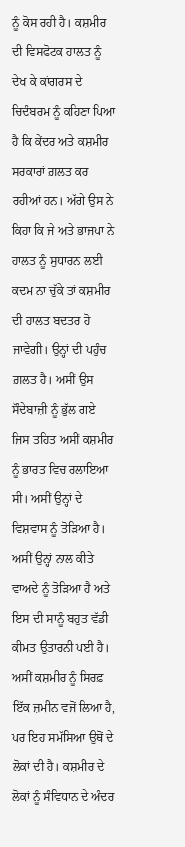ਨੂੰ ਕੋਸ ਰਹੀ ਹੈ। ਕਸ਼ਮੀਰ ਦੀ ਵਿਸਫੋਟਕ ਹਾਲਤ ਨੂੰ ਦੇਖ ਕੇ ਕਾਂਗਰਸ ਦੇ ਚਿਦੰਬਰਮ ਨੂੰ ਕਹਿਣਾ ਪਿਆ ਹੈ ਕਿ ਕੇਂਦਰ ਅਤੇ ਕਸ਼ਮੀਰ ਸਰਕਾਰਾਂ ਗ਼ਲਤ ਕਰ ਰਹੀਆਂ ਹਨ। ਅੱਗੇ ਉਸ ਨੇ ਕਿਹਾ ਕਿ ਜੇ ਅਤੇ ਭਾਜਪਾ ਨੇ ਹਾਲਤ ਨੂੰ ਸੁਧਾਰਨ ਲਈ ਕਦਮ ਨਾ ਚੁੱਕੇ ਤਾਂ ਕਸ਼ਮੀਰ ਦੀ ਹਾਲਤ ਬਦਤਰ ਹੋ ਜਾਵੇਗੀ। ਉਨ੍ਹਾਂ ਦੀ ਪਹੁੰਚ ਗ਼ਲਤ ਹੈ। ਅਸੀਂ ਉਸ ਸੌਦੇਬਾਜ਼ੀ ਨੂੰ ਭੁੱਲ ਗਏ ਜਿਸ ਤਹਿਤ ਅਸੀਂ ਕਸ਼ਮੀਰ ਨੂੰ ਭਾਰਤ ਵਿਚ ਰਲਾਇਆ ਸੀ। ਅਸੀਂ ਉਨ੍ਹਾਂ ਦੇ ਵਿਸ਼ਵਾਸ ਨੂੰ ਤੋੜਿਆ ਹੈ। ਅਸੀਂ ਉਨ੍ਹਾਂ ਨਾਲ ਕੀਤੇ ਵਾਅਦੇ ਨੂੰ ਤੋੜਿਆ ਹੈ ਅਤੇ ਇਸ ਦੀ ਸਾਨੂੰ ਬਹੁਤ ਵੱਡੀ ਕੀਮਤ ਉਤਾਰਨੀ ਪਈ ਹੈ। ਅਸੀਂ ਕਸ਼ਮੀਰ ਨੂੰ ਸਿਰਫ਼ ਇੱਕ ਜ਼ਮੀਨ ਵਜੋਂ ਲਿਆ ਹੈ, ਪਰ ਇਹ ਸਮੱਸਿਆ ਉਥੋਂ ਦੇ ਲੋਕਾਂ ਦੀ ਹੈ। ਕਸ਼ਮੀਰ ਦੇ ਲੋਕਾਂ ਨੂੰ ਸੰਵਿਧਾਨ ਦੇ ਅੰਦਰ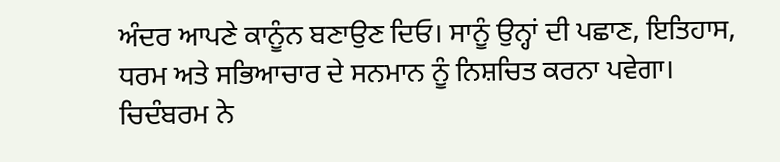ਅੰਦਰ ਆਪਣੇ ਕਾਨੂੰਨ ਬਣਾਉਣ ਦਿਓ। ਸਾਨੂੰ ਉਨ੍ਹਾਂ ਦੀ ਪਛਾਣ, ਇਤਿਹਾਸ, ਧਰਮ ਅਤੇ ਸਭਿਆਚਾਰ ਦੇ ਸਨਮਾਨ ਨੂੰ ਨਿਸ਼ਚਿਤ ਕਰਨਾ ਪਵੇਗਾ।
ਚਿਦੰਬਰਮ ਨੇ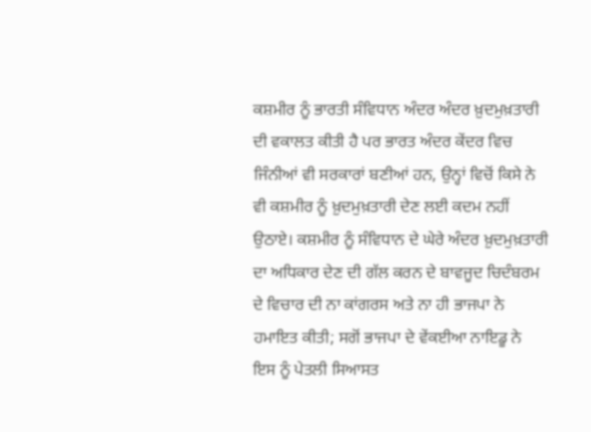ਕਸ਼ਮੀਰ ਨੂੰ ਭਾਰਤੀ ਸੰਵਿਧਾਨ ਅੰਦਰ ਅੰਦਰ ਖ਼ੁਦਮੁਖ਼ਤਾਰੀ ਦੀ ਵਕਾਲਤ ਕੀਤੀ ਹੈ ਪਰ ਭਾਰਤ ਅੰਦਰ ਕੇਂਦਰ ਵਿਚ ਜਿੰਨੀਆਂ ਵੀ ਸਰਕਾਰਾਂ ਬਣੀਆਂ ਹਨ, ਉਨ੍ਹਾਂ ਵਿਚੋਂ ਕਿਸੇ ਨੇ ਵੀ ਕਸ਼ਮੀਰ ਨੂੰ ਖ਼ੁਦਮੁਖ਼ਤਾਰੀ ਦੇਣ ਲਈ ਕਦਮ ਨਹੀਂ ਉਠਾਏ। ਕਸ਼ਮੀਰ ਨੂੰ ਸੰਵਿਧਾਨ ਦੇ ਘੇਰੇ ਅੰਦਰ ਖ਼ੁਦਮੁਖ਼ਤਾਰੀ ਦਾ ਅਧਿਕਾਰ ਦੇਣ ਦੀ ਗੱਲ ਕਰਨ ਦੇ ਬਾਵਜੂਦ ਚਿਦੰਬਰਮ ਦੇ ਵਿਚਾਰ ਦੀ ਨਾ ਕਾਂਗਰਸ ਅਤੇ ਨਾ ਹੀ ਭਾਜਪਾ ਨੇ ਹਮਾਇਤ ਕੀਤੀ; ਸਗੋਂ ਭਾਜਪਾ ਦੇ ਵੇਂਕਈਆ ਨਾਇਡੂ ਨੇ ਇਸ ਨੂੰ ਪੇਤਲੀ ਸਿਆਸਤ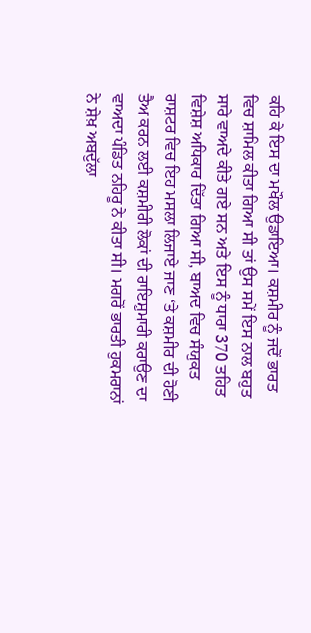ਕਹਿ ਕੇ ਇਸ ਦਾ ਮਖੌਲ ਉਡਾਇਆ। ਕਸ਼ਮੀਰ ਨੂੰ ਜਦੋਂ ਭਾਰਤ ਵਿਚ ਸ਼ਾਮਿਲ ਕੀਤਾ ਗਿਆ ਸੀ ਤਾਂ ਉਸ ਸਮੇਂ ਇਸ ਨਾਲ ਬਹੁਤ ਸਾਰੇ ਵਾਅਦੇ ਕੀਤੇ ਗਏ ਸਨ ਅਤੇ ਇਸ ਨੂੰ ਧਾਰਾ 370 ਤਹਿਤ ਵਿਸ਼ੇਸ਼ ਅਧਿਕਾਰ ਦਿੱਤਾ ਗਿਆ ਸੀ, ਬਾਅਦ ਵਿਚ ਸੰਯੁਕਤ ਰਾਸ਼ਟਰ ਵਿਚ ਇਹ ਮਸਲਾ ਲਿਜਾਏ ਜਾਣ ‘ਤੇ ਕਸ਼ਮੀਰ ਦੀ ਹੋਣੀ ਤੈਅ ਕਰਨ ਲਈ ਕਸ਼ਮੀਰੀ ਲੋਕਾਂ ਦੀ ਰਾਇਸ਼ੁਮਾਰੀ ਕਰਾਉਣ ਦਾ ਵਾਅਦਾ ਪੰਡਿਤ ਨਹਿਰੂ ਨੇ ਕੀਤਾ ਸੀ। ਮਗਰੋਂ ਭਾਰਤੀ ਹੁਕਮਰਾਨਾਂ ਨੇ ਸ਼ੇਖ਼ ਅਬਦੁੱਲਾ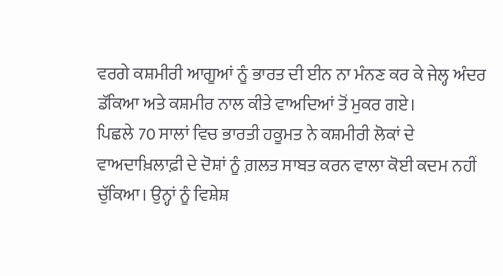ਵਰਗੇ ਕਸ਼ਮੀਰੀ ਆਗੂਆਂ ਨੂੰ ਭਾਰਤ ਦੀ ਈਨ ਨਾ ਮੰਨਣ ਕਰ ਕੇ ਜੇਲ੍ਹ ਅੰਦਰ ਡੱਕਿਆ ਅਤੇ ਕਸ਼ਮੀਰ ਨਾਲ ਕੀਤੇ ਵਾਅਦਿਆਂ ਤੋਂ ਮੁਕਰ ਗਏ।
ਪਿਛਲੇ 70 ਸਾਲਾਂ ਵਿਚ ਭਾਰਤੀ ਹਕੂਮਤ ਨੇ ਕਸ਼ਮੀਰੀ ਲੋਕਾਂ ਦੇ ਵਾਅਦਾਖ਼ਿਲਾਫ਼ੀ ਦੇ ਦੋਸ਼ਾਂ ਨੂੰ ਗ਼ਲਤ ਸਾਬਤ ਕਰਨ ਵਾਲਾ ਕੋਈ ਕਦਮ ਨਹੀਂ ਚੁੱਕਿਆ। ਉਨ੍ਹਾਂ ਨੂੰ ਵਿਸ਼ੇਸ਼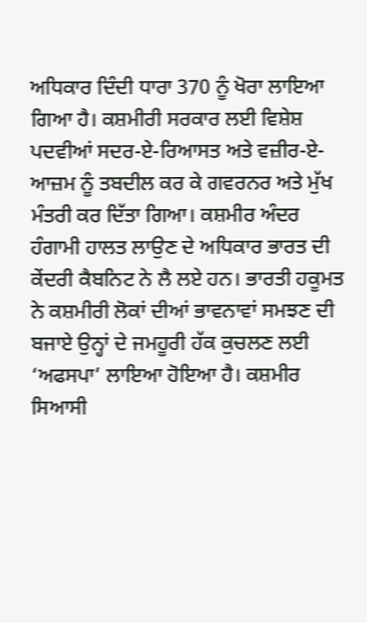ਅਧਿਕਾਰ ਦਿੰਦੀ ਧਾਰਾ 370 ਨੂੰ ਖੋਰਾ ਲਾਇਆ ਗਿਆ ਹੈ। ਕਸ਼ਮੀਰੀ ਸਰਕਾਰ ਲਈ ਵਿਸ਼ੇਸ਼ ਪਦਵੀਆਂ ਸਦਰ-ਏ-ਰਿਆਸਤ ਅਤੇ ਵਜ਼ੀਰ-ਏ-ਆਜ਼ਮ ਨੂੰ ਤਬਦੀਲ ਕਰ ਕੇ ਗਵਰਨਰ ਅਤੇ ਮੁੱਖ ਮੰਤਰੀ ਕਰ ਦਿੱਤਾ ਗਿਆ। ਕਸ਼ਮੀਰ ਅੰਦਰ ਹੰਗਾਮੀ ਹਾਲਤ ਲਾਉਣ ਦੇ ਅਧਿਕਾਰ ਭਾਰਤ ਦੀ ਕੇਂਦਰੀ ਕੈਬਨਿਟ ਨੇ ਲੈ ਲਏ ਹਨ। ਭਾਰਤੀ ਹਕੂਮਤ ਨੇ ਕਸ਼ਮੀਰੀ ਲੋਕਾਂ ਦੀਆਂ ਭਾਵਨਾਵਾਂ ਸਮਝਣ ਦੀ ਬਜਾਏ ਉਨ੍ਹਾਂ ਦੇ ਜਮਹੂਰੀ ਹੱਕ ਕੁਚਲਣ ਲਈ ‘ਅਫਸਪਾ’ ਲਾਇਆ ਹੋਇਆ ਹੈ। ਕਸ਼ਮੀਰ ਸਿਆਸੀ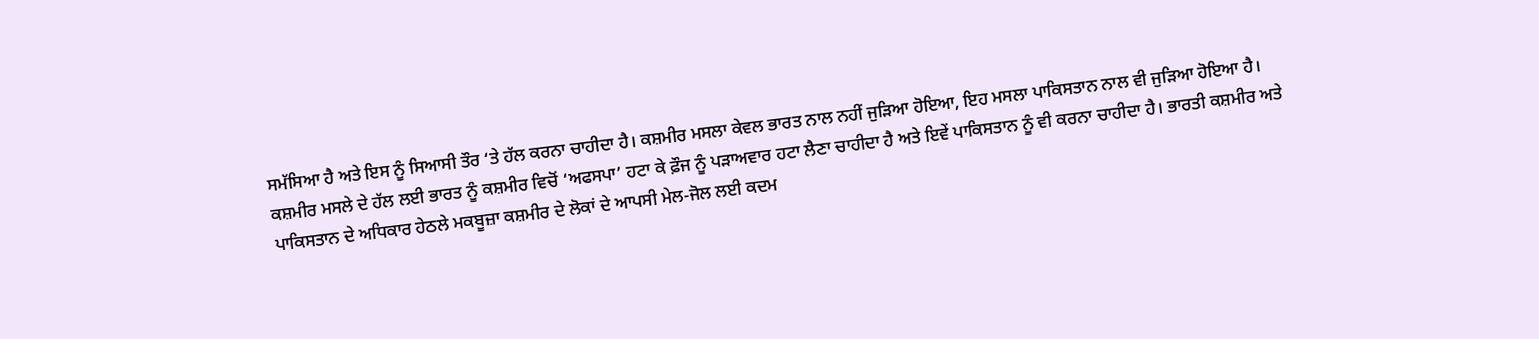ਸਮੱਸਿਆ ਹੈ ਅਤੇ ਇਸ ਨੂੰ ਸਿਆਸੀ ਤੌਰ ‘ਤੇ ਹੱਲ ਕਰਨਾ ਚਾਹੀਦਾ ਹੈ। ਕਸ਼ਮੀਰ ਮਸਲਾ ਕੇਵਲ ਭਾਰਤ ਨਾਲ ਨਹੀਂ ਜੁੜਿਆ ਹੋਇਆ, ਇਹ ਮਸਲਾ ਪਾਕਿਸਤਾਨ ਨਾਲ ਵੀ ਜੁੜਿਆ ਹੋਇਆ ਹੈ। ਕਸ਼ਮੀਰ ਮਸਲੇ ਦੇ ਹੱਲ ਲਈ ਭਾਰਤ ਨੂੰ ਕਸ਼ਮੀਰ ਵਿਚੋਂ ‘ਅਫਸਪਾ’ ਹਟਾ ਕੇ ਫ਼ੌਜ ਨੂੰ ਪੜਾਅਵਾਰ ਹਟਾ ਲੈਣਾ ਚਾਹੀਦਾ ਹੈ ਅਤੇ ਇਵੇਂ ਪਾਕਿਸਤਾਨ ਨੂੰ ਵੀ ਕਰਨਾ ਚਾਹੀਦਾ ਹੈ। ਭਾਰਤੀ ਕਸ਼ਮੀਰ ਅਤੇ ਪਾਕਿਸਤਾਨ ਦੇ ਅਧਿਕਾਰ ਹੇਠਲੇ ਮਕਬੂਜ਼ਾ ਕਸ਼ਮੀਰ ਦੇ ਲੋਕਾਂ ਦੇ ਆਪਸੀ ਮੇਲ-ਜੋਲ ਲਈ ਕਦਮ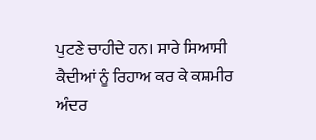ਪੁਟਣੇ ਚਾਹੀਦੇ ਹਨ। ਸਾਰੇ ਸਿਆਸੀ ਕੈਦੀਆਂ ਨੂੰ ਰਿਹਾਅ ਕਰ ਕੇ ਕਸ਼ਮੀਰ ਅੰਦਰ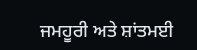ਜਮਹੂਰੀ ਅਤੇ ਸ਼ਾਂਤਮਈ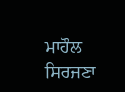ਮਾਹੌਲ ਸਿਰਜਣਾ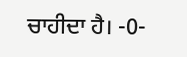ਚਾਹੀਦਾ ਹੈ। -0-